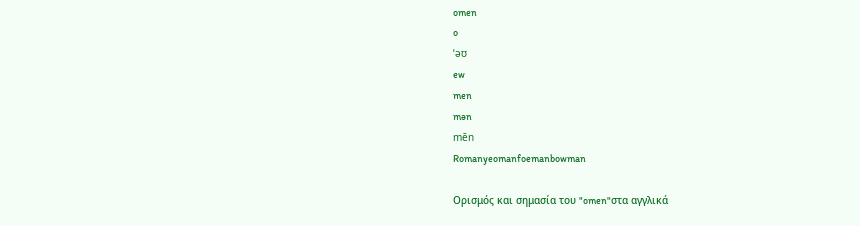omen
o
ˈəʊ
ew
men
mən
mēn
Romanyeomanfoemanbowman

Ορισμός και σημασία του "omen"στα αγγλικά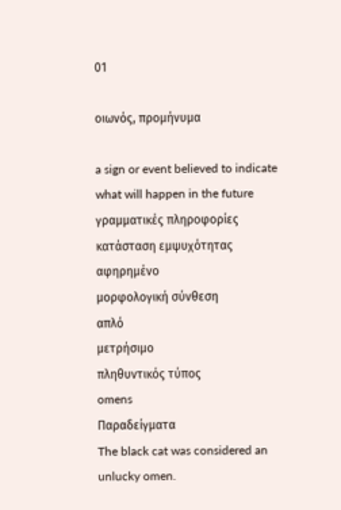01

οιωνός, προμήνυμα

a sign or event believed to indicate what will happen in the future
γραμματικές πληροφορίες
κατάσταση εμψυχότητας
αφηρημένο
μορφολογική σύνθεση
απλό
μετρήσιμο
πληθυντικός τύπος
omens
Παραδείγματα
The black cat was considered an unlucky omen.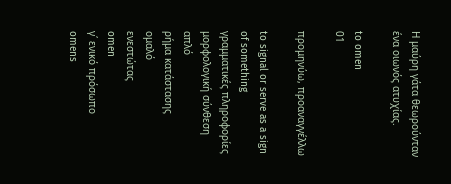Η μαύρη γάτα θεωρούνταν ένα οιωνός ατυχίας.

to omen
01

προμηνύω, προαναγγέλλω

to signal or serve as a sign of something
γραμματικές πληροφορίες
μορφολογική σύνθεση
απλό
ρήμα κατάστασης
ομαλό
ενεστώτας
omen
γ΄ ενικό πρόσωπο
omens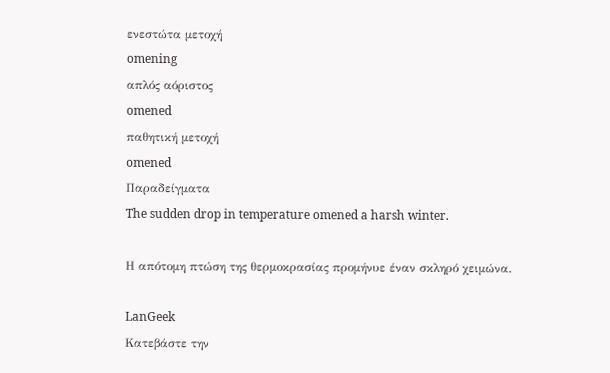ενεστώτα μετοχή
omening
απλός αόριστος
omened
παθητική μετοχή
omened
Παραδείγματα
The sudden drop in temperature omened a harsh winter.

Η απότομη πτώση της θερμοκρασίας προμήνυε έναν σκληρό χειμώνα.

LanGeek
Κατεβάστε την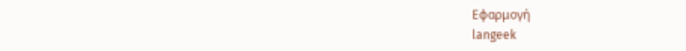Εφαρμογή
langeek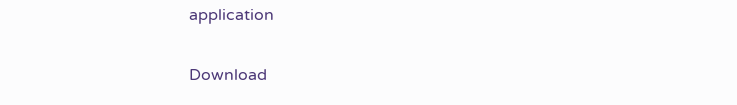application

Download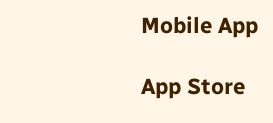Mobile App

App Store